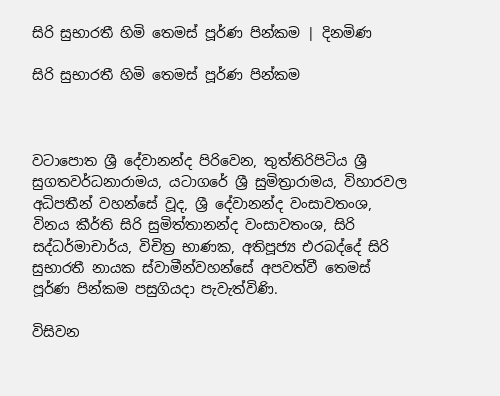සිරි සුභාරතී හිමි තෙමස් පූර්ණ පින්කම | දිනමිණ

සිරි සුභාරතී හිමි තෙමස් පූර්ණ පින්කම



වටාපොත ශ්‍රී දේවානන්ද පිරිවෙන, තුත්තිරිපිටිය ශ්‍රී සුගතවර්ධනාරාමය, යටාගරේ ශ්‍රී සුමිත්‍රාරාමය, විහාරවල අධිපතීන් වහන්සේ වූද, ශ්‍රී දේවානන්ද වංසාවතංශ, විනය කීර්ති සිරි සුමිත්තානන්ද වංසාවතංශ, සිරි සද්ධර්මාචාර්ය, විචිත්‍ර භාණක, අතිපූජ්‍ය එරබද්දේ සිරි සුභාරතී නායක ස්වාමීන්වහන්සේ අපවත්වී තෙමස් පූර්ණ පින්කම පසුගියදා පැවැත්විණි.

විසිවන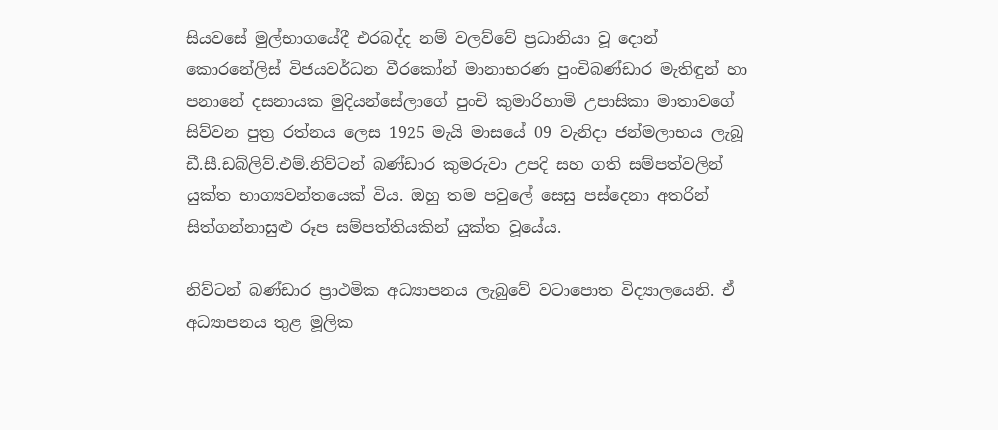සියවසේ මුල්භාගයේදී එරබද්ද නම් වලව්වේ ප්‍රධානියා වූ දොන් කොරනේලිස් විජයවර්ධන වීරකෝන් මානාභරණ පුංචිබණ්ඩාර මැතිඳුන් හා පනානේ දසනායක මුදියන්සේලාගේ පුංචි කුමාරිහාමි උපාසිකා මාතාවගේ සිව්වන පුත්‍ර රත්නය ලෙස 1925 මැයි මාසයේ 09 වැනිදා ජන්මලාභය ලැබූ ඩී.සී.ඩබ්ලිව්.එම්.නිව්ටන් බණ්ඩාර කුමරුවා උපදි සහ ගති සම්පත්වලින් යුක්ත භාග්‍යවන්තයෙක් විය. ඔහු තම පවුලේ සෙසු පස්දෙනා අතරින් සිත්ගන්නාසුළු රූප සම්පත්තියකින් යුක්ත වූයේය.

නිව්ටන් බණ්ඩාර ප්‍රාථමික අධ්‍යාපනය ලැබුවේ වටාපොත විද්‍යාලයෙනි. ඒ අධ්‍යාපනය තුළ මූලික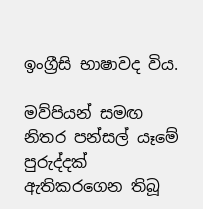ඉංග්‍රීසි භාෂාවද විය.

මව්පියන් සමඟ නිතර පන්සල් යෑමේ පුරුද්දක් ඇතිකරගෙන තිබූ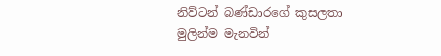නිව්ටන් බණ්ඩාරගේ කුසලතා මුලින්ම මැනවින්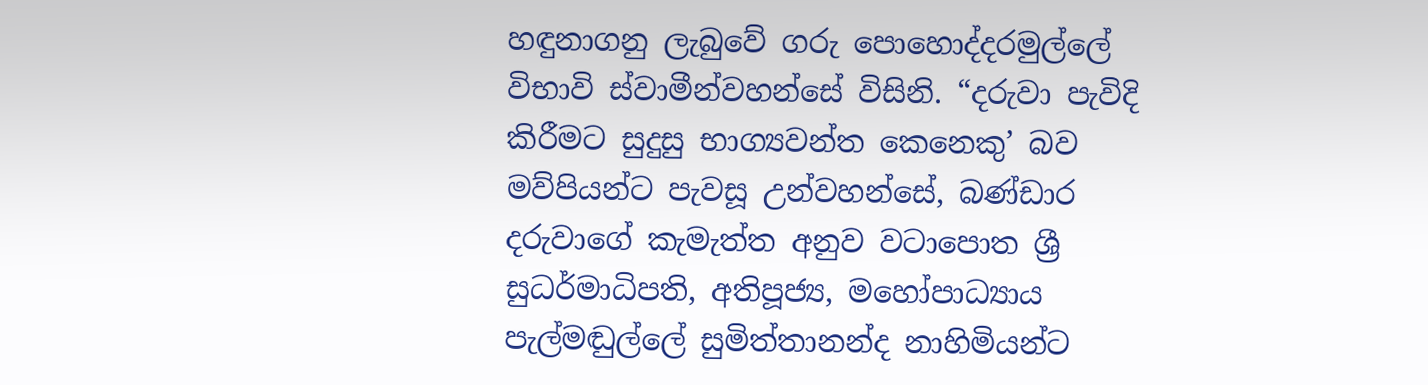හඳුනාගනු ලැබුවේ ගරු පොහොද්දරමුල්ලේ විභාවි ස්වාමීන්වහන්සේ විසිනි. “දරුවා පැවිදි කිරීමට සුදුසු භාග්‍යවන්ත කෙනෙකු’ බව මව්පියන්ට පැවසූ උන්වහන්සේ, බණ්ඩාර දරුව‍ාගේ කැමැත්ත අනුව වටාපොත ශ්‍රී සුධර්මාධිපති, අතිපූජ්‍ය, මහෝපාධ්‍යාය පැල්මඬුල්ලේ සුමිත්තානන්ද නාහිමියන්ට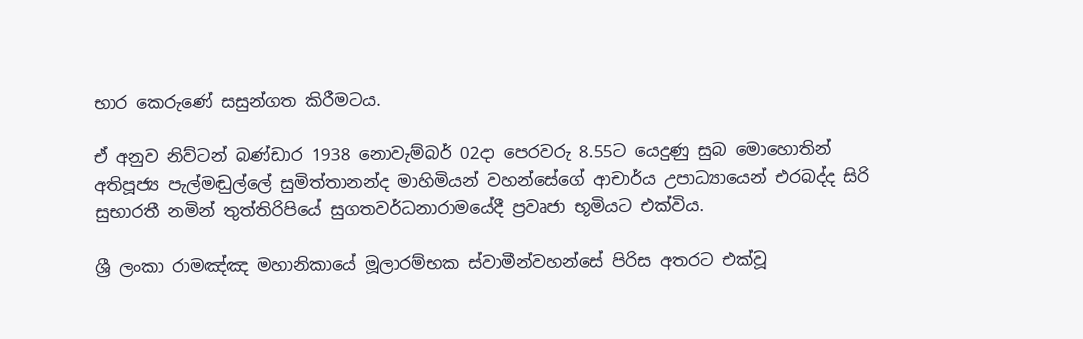භාර කෙරුණේ සසුන්ගත කිරීමටය.

ඒ අනුව නිව්ටන් බණ්ඩාර 1938 නොවැම්බර් 02දා පෙරවරු 8.55ට යෙදුණු සුබ මොහොතින් අතිපූජ්‍ය පැල්මඬුල්ලේ සුමිත්තානන්ද මාහිමියන් වහන්සේගේ ආචාර්ය උපාධ්‍යායෙන් එරබද්ද සිරි සුභාරතී නමින් තුත්තිරිපියේ සුගතවර්ධනාරාමයේදී ප්‍රවෘජා භූමියට එක්විය.

ශ්‍රී ලංකා රාමඤ්ඤ මහානිකායේ මූලාරම්භක ස්වාමීන්වහන්සේ පිරිස අතරට එක්වූ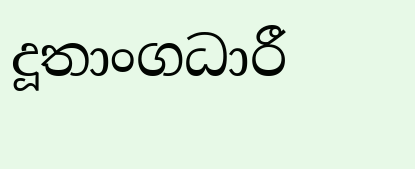දූතාංගධාරී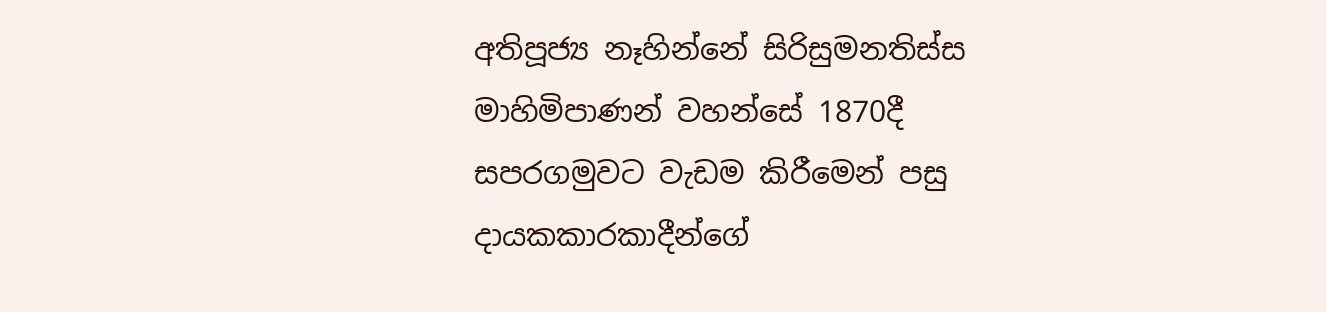අතිපූජ්‍ය නෑහින්නේ සිරිසුමනතිස්ස මාහිමිපාණන් වහන්සේ 1870දී සපරගමුවට වැඩම කිරීමෙන් පසු දායකකාරකාදීන්ගේ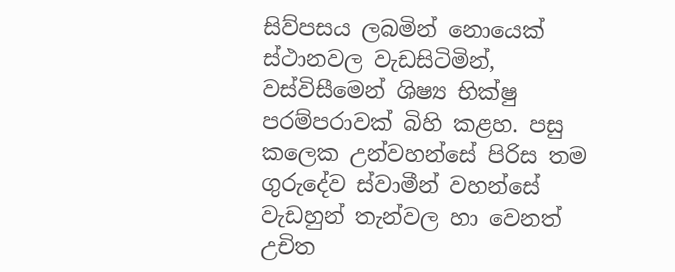සිව්පසය ලබමින් නොයෙක් ස්ථානවල වැඩසිටිමින්, වස්විසීමෙන් ශිෂ්‍ය භික්ෂු පරම්පරාවක් බිහි කළහ. පසු කලෙක උන්වහන්සේ පිරිස තම ගුරුදේව ස්වාමීන් වහන්සේ වැඩහුන් තැන්වල හා වෙනත් උචිත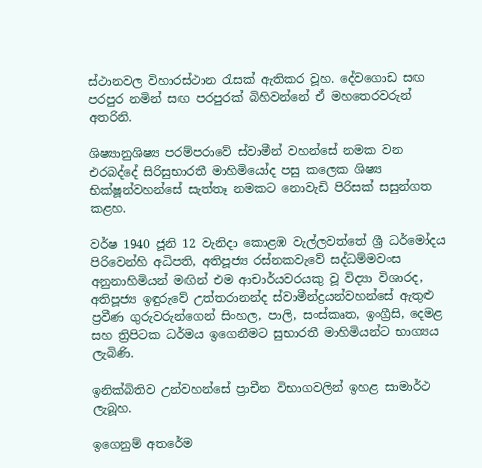ස්ථානවල විහාරස්ථාන රැසක් ඇතිකර වූහ. දේවගොඩ සඟ පරපුර නමින් සඟ පරපුරක් බිහිවන්නේ ඒ මහතෙරවරුන් අතරිනි.

ශිෂ්‍යානුශිෂ්‍ය පරම්පරාවේ ස්වාමීන් වහන්සේ නමක වන එරබද්දේ සිරිසුභාරතී මාහිමියෝද පසු කලෙක ශිෂ්‍ය භික්ෂූන්වහන්සේ සැත්තෑ නමකට නොවැඩි පිරිසක් සසුන්ගත කළහ.

වර්ෂ 1940 ජූනි 12 වැනිදා කොළඹ වැල්ලවත්තේ ශ්‍රී ධර්මෝදය පිරිවෙන්හි අධිපති, අතිපූජ්‍ය රස්නකවැවේ සද්ධම්මවංස අනුනාහිමියන් මඟින් එම ආචාර්යවරයකු වූ විද්‍යා විශාරද, අතිපූජ්‍ය ඉඳුරුවේ උත්තරානන්ද ස්වාමීන්ද්‍රයන්වහන්සේ ඇතුළු ප්‍රවීණ ගුරුවරුන්ගෙන් සිංහල, පාලි, සංස්කෘත, ඉංග්‍රීසි, දෙමළ සහ ත්‍රිපිටක ධර්මය ඉගෙනීමට සුභාරතී මාහිමියන්ට භාග්‍යය ලැබිණි.

ඉනික්බිතිව උන්වහන්සේ ප්‍රාචීන විභාගවලින් ඉහළ සාමාර්ථ ලැබූහ.

ඉගෙනුම් අතරේම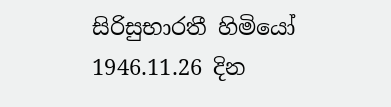සිරිසුභාරතී හිමියෝ 1946.11.26 දින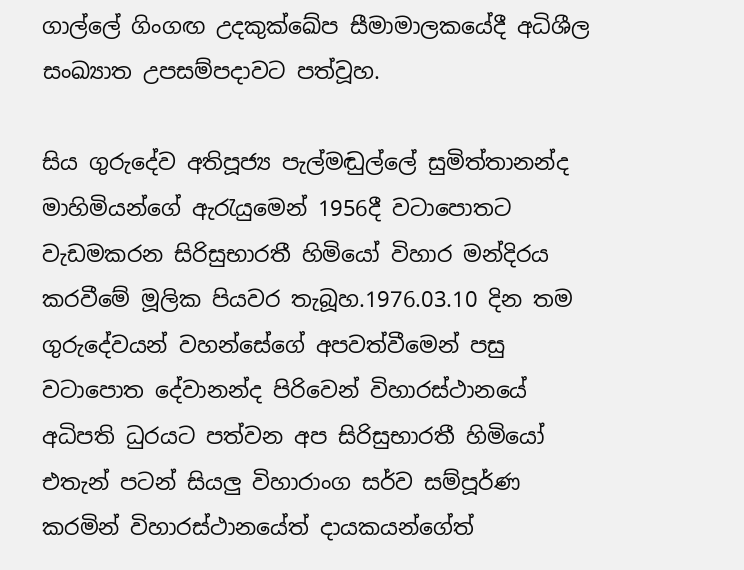ගාල්ලේ ගිංගඟ උදකුක්ඛේප සීමාමාලකයේදී අධිශීල සංඛ්‍යාත උපසම්පදාවට පත්වූහ.

සිය ගුරුදේව අතිපූජ්‍ය පැල්මඬුල්ලේ සුමිත්තානන්ද මාහිමියන්ගේ ඇරැයුමෙන් 1956දී වටාපොතට වැඩමකරන සිරිසුභාරතී හිමියෝ විහාර මන්දිරය කරවීමේ මූලික පියවර තැබූහ.1976.03.10 දින තම ගුරුදේවයන් වහන්සේගේ අපවත්වීමෙන් පසු වටාපොත දේවානන්ද පිරිවෙන් විහාරස්ථානයේ අධිපති ධුරයට පත්වන අප සිරිසුභාරතී හිමියෝ එතැන් පටන් සියලු විහාරාංග සර්ව සම්පූර්ණ කරමින් විහාරස්ථානයේත් දායකයන්ගේත්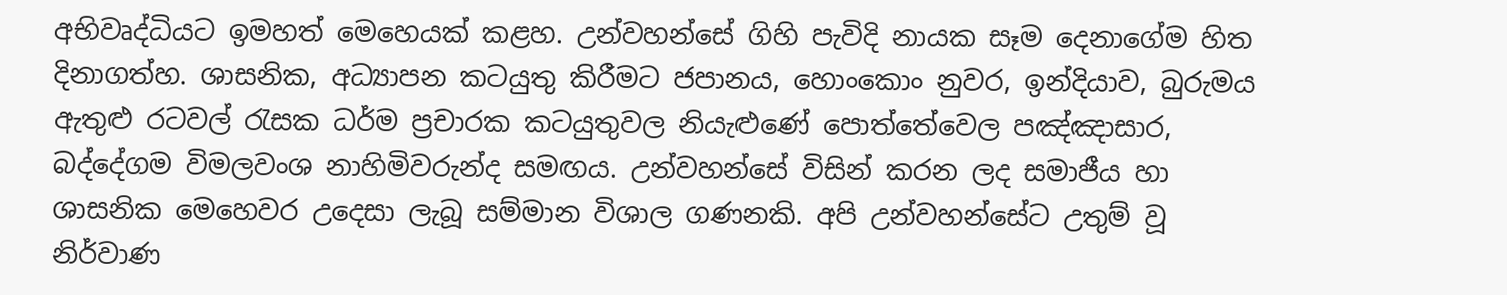අභිවෘද්ධියට ඉමහත් මෙහෙයක් කළහ. උන්වහන්සේ ගිහි පැවිදි නායක සෑම දෙනාගේම හිත දිනාගත්හ. ශාසනික, අධ්‍යාපන කටයුතු කිරීමට ජපානය, හොංකොං නුවර, ඉන්දියාව, බුරුමය ඇතුළු රටවල් රැසක ධර්ම ප්‍රචාරක කටයුතුවල නියැළුණේ පොත්තේවෙල පඤ්ඤාසාර, බද්දේගම විමලවංශ නාහිමිවරුන්ද සමඟය. උන්වහන්සේ විසින් කරන ලද සමාජීය හා ශාසනික මෙහෙවර උදෙසා ලැබූ සම්මාන විශාල ගණනකි. අපි උන්වහන්සේට උතුම් වූ නිර්වාණ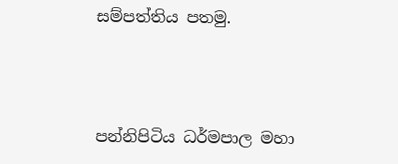සම්පත්තිය පතමු.



පන්නිපිටිය ධර්මපාල මහා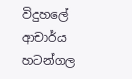විදුහලේ ආචාර්ය
හටන්ගල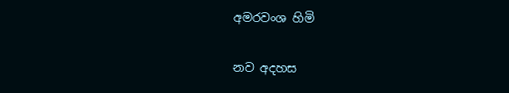අමරවංශ හිමි

නව අදහස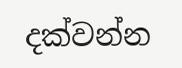දක්වන්න